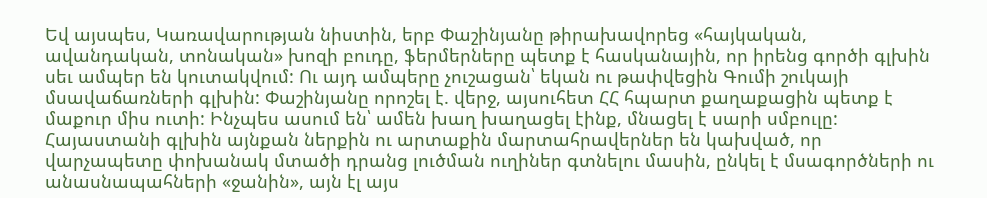Եվ այսպես, Կառավարության նիստին, երբ Փաշինյանը թիրախավորեց «հայկական, ավանդական, տոնական» խոզի բուդը, ֆերմերները պետք է հասկանային, որ իրենց գործի գլխին սեւ ամպեր են կուտակվում: Ու այդ ամպերը չուշացան՝ եկան ու թափվեցին Գումի շուկայի մսավաճառների գլխին: Փաշինյանը որոշել է. վերջ, այսուհետ ՀՀ հպարտ քաղաքացին պետք է մաքուր միս ուտի: Ինչպես ասում են՝ ամեն խաղ խաղացել էինք, մնացել է սարի սմբուլը: Հայաստանի գլխին այնքան ներքին ու արտաքին մարտահրավերներ են կախված, որ վարչապետը փոխանակ մտածի դրանց լուծման ուղիներ գտնելու մասին, ընկել է մսագործների ու անասնապահների «ջանին», այն էլ այս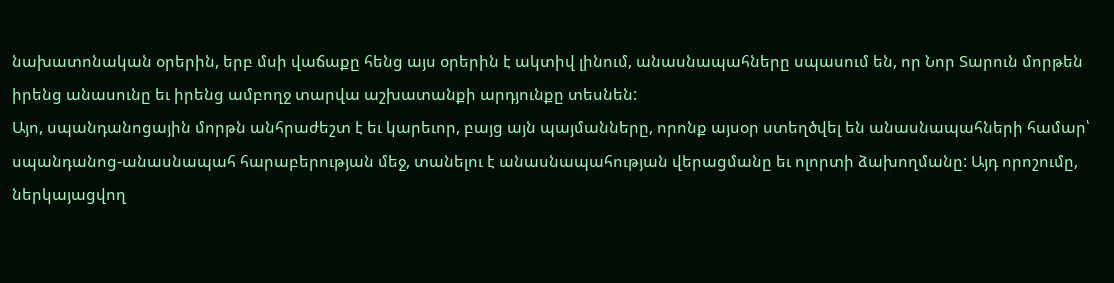նախատոնական օրերին, երբ մսի վաճաքը հենց այս օրերին է ակտիվ լինում, անասնապահները սպասում են, որ Նոր Տարուն մորթեն իրենց անասունը եւ իրենց ամբողջ տարվա աշխատանքի արդյունքը տեսնեն:
Այո, սպանդանոցային մորթն անհրաժեշտ է եւ կարեւոր, բայց այն պայմանները, որոնք այսօր ստեղծվել են անասնապահների համար՝ սպանդանոց-անասնապահ հարաբերության մեջ, տանելու է անասնապահության վերացմանը եւ ոլորտի ձախողմանը: Այդ որոշումը, ներկայացվող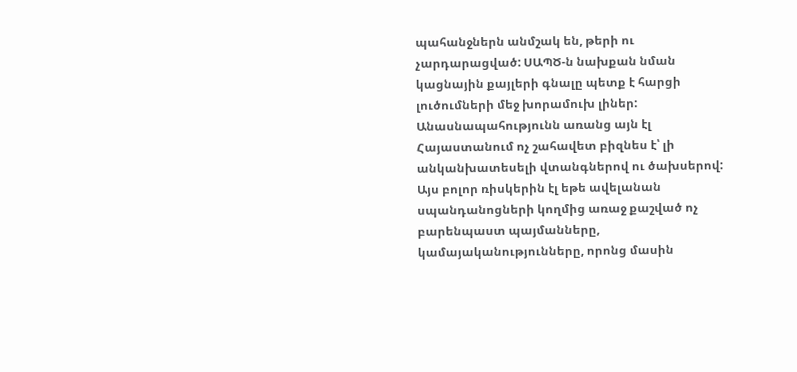պահանջներն անմշակ են, թերի ու չարդարացված: ՍԱՊԾ-ն նախքան նման կացնային քայլերի գնալը պետք է հարցի լուծումների մեջ խորամուխ լիներ:
Անասնապահությունն առանց այն էլ Հայաստանում ոչ շահավետ բիզնես է՝ լի անկանխատեսելի վտանգներով ու ծախսերով: Այս բոլոր ռիսկերին էլ եթե ավելանան սպանդանոցների կողմից առաջ քաշված ոչ բարենպաստ պայմանները, կամայականությունները, որոնց մասին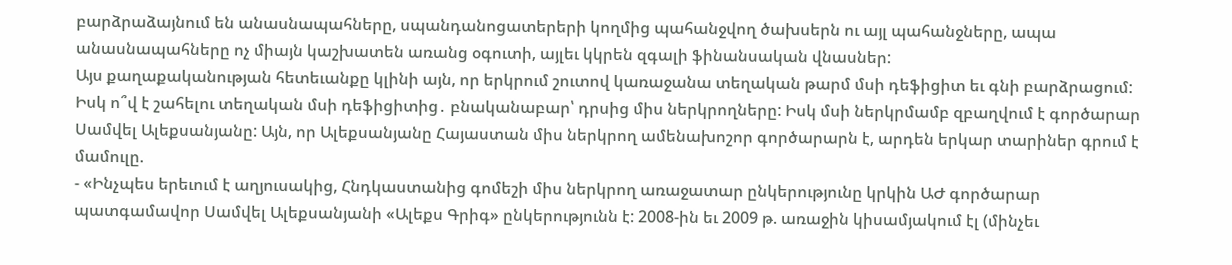բարձրաձայնում են անասնապահները, սպանդանոցատերերի կողմից պահանջվող ծախսերն ու այլ պահանջները, ապա անասնապահները ոչ միայն կաշխատեն առանց օգուտի, այլեւ կկրեն զգալի ֆինանսական վնասներ:
Այս քաղաքականության հետեւանքը կլինի այն, որ երկրում շուտով կառաջանա տեղական թարմ մսի դեֆիցիտ եւ գնի բարձրացում: Իսկ ո՞վ է շահելու տեղական մսի դեֆիցիտից․ բնականաբար՝ դրսից միս ներկրողները: Իսկ մսի ներկրմամբ զբաղվում է գործարար Սամվել Ալեքսանյանը: Այն, որ Ալեքսանյանը Հայաստան միս ներկրող ամենախոշոր գործարարն է, արդեն երկար տարիներ գրում է մամուլը.
- «Ինչպես երեւում է աղյուսակից, Հնդկաստանից գոմեշի միս ներկրող առաջատար ընկերությունը կրկին ԱԺ գործարար պատգամավոր Սամվել Ալեքսանյանի «Ալեքս Գրիգ» ընկերությունն է: 2008-ին եւ 2009 թ. առաջին կիսամյակում էլ (մինչեւ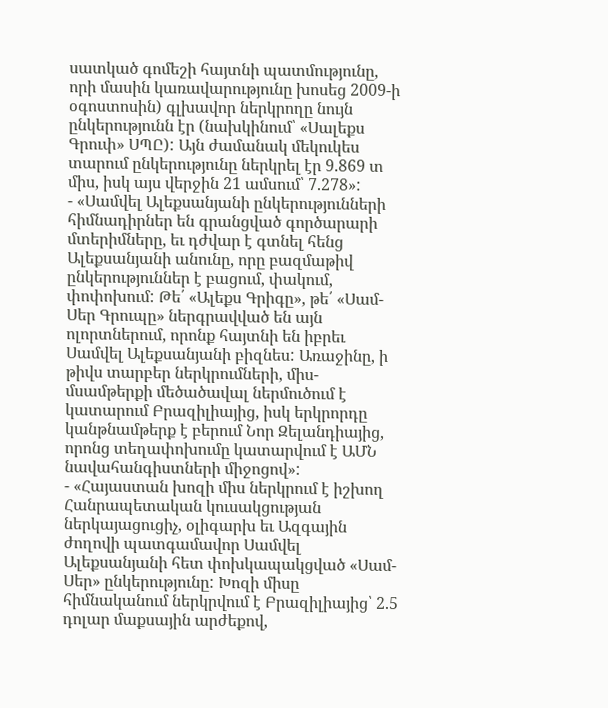սատկած գոմեշի հայտնի պատմությունը, որի մասին կառավարությունը խոսեց 2009-ի օգոստոսին) գլխավոր ներկրողը նույն ընկերությունն էր (նախկինում՝ «Սալեքս Գրուփ» ՍՊԸ): Այն ժամանակ մեկուկես տարում ընկերությունը ներկրել էր 9.869 տ միս, իսկ այս վերջին 21 ամսում՝ 7.278»:
- «Սամվել Ալեքսանյանի ընկերությունների հիմնադիրներ են գրանցված գործարարի մտերիմները, եւ դժվար է գտնել հենց Ալեքսանյանի անունը, որը բազմաթիվ ընկերություններ է բացում, փակում, փոփոխում: Թե՛ «Ալեքս Գրիգը», թե՛ «Սամ-Սեր Գրուպը» ներգրավված են այն ոլորտներում, որոնք հայտնի են իբրեւ Սամվել Ալեքսանյանի բիզնես: Առաջինը, ի թիվս տարբեր ներկրումների, միս-մսամթերքի մեծածավալ ներմուծում է կատարում Բրազիլիայից, իսկ երկրորդը կանթնամթերք է բերում Նոր Զելանդիայից, որոնց տեղափոխումը կատարվում է ԱՄՆ նավահանգիստների միջոցով»:
- «Հայաստան խոզի միս ներկրում է իշխող Հանրապետական կուսակցության ներկայացուցիչ, օլիգարխ եւ Ազգային ժողովի պատգամավոր Սամվել Ալեքսանյանի հետ փոխկապակցված «Սամ-Սեր» ընկերությունը: Խոզի միսը հիմնականում ներկրվում է Բրազիլիայից՝ 2.5 դոլար մաքսային արժեքով,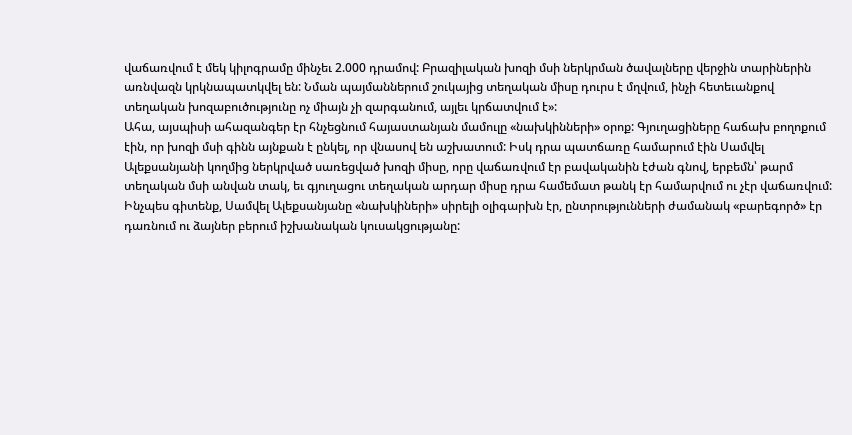վաճառվում է մեկ կիլոգրամը մինչեւ 2.000 դրամով: Բրազիլական խոզի մսի ներկրման ծավալները վերջին տարիներին առնվազն կրկնապատկվել են: Նման պայմաններում շուկայից տեղական միսը դուրս է մղվում, ինչի հետեւանքով տեղական խոզաբուծությունը ոչ միայն չի զարգանում, այլեւ կրճատվում է»:
Ահա, այսպիսի ահազանգեր էր հնչեցնում հայաստանյան մամուլը «նախկինների» օրոք: Գյուղացիները հաճախ բողոքում էին, որ խոզի մսի գինն այնքան է ընկել, որ վնասով են աշխատում: Իսկ դրա պատճառը համարում էին Սամվել Ալեքսանյանի կողմից ներկրված սառեցված խոզի միսը, որը վաճառվում էր բավականին էժան գնով, երբեմն՝ թարմ տեղական մսի անվան տակ, եւ գյուղացու տեղական արդար միսը դրա համեմատ թանկ էր համարվում ու չէր վաճառվում:
Ինչպես գիտենք, Սամվել Ալեքսանյանը «նախկիների» սիրելի օլիգարխն էր, ընտրությունների ժամանակ «բարեգործ» էր դառնում ու ձայներ բերում իշխանական կուսակցությանը: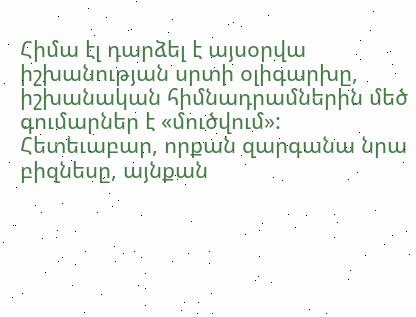Հիմա էլ դարձել է այսօրվա իշխանության սրտի օլիգարխը, իշխանական հիմնադրամներին մեծ գումարներ է «մուծվում»: Հետեւաբար, որքան զարգանա նրա բիզնեսը, այնքան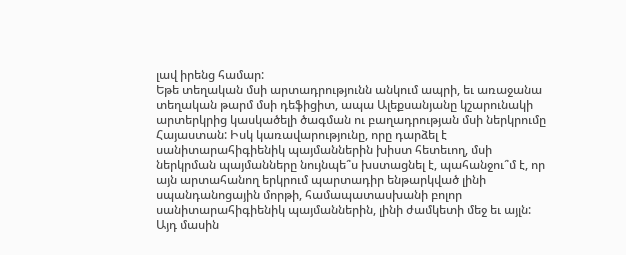լավ իրենց համար:
Եթե տեղական մսի արտադրությունն անկում ապրի, եւ առաջանա տեղական թարմ մսի դեֆիցիտ, ապա Ալեքսանյանը կշարունակի արտերկրից կասկածելի ծագման ու բաղադրության մսի ներկրումը Հայաստան: Իսկ կառավարությունը, որը դարձել է սանիտարահիգիենիկ պայմաններին խիստ հետեւող, մսի ներկրման պայմանները նույնպե՞ս խստացնել է, պահանջու՞մ է, որ այն արտահանող երկրում պարտադիր ենթարկված լինի սպանդանոցային մորթի, համապատասխանի բոլոր սանիտարահիգիենիկ պայմաններին, լինի ժամկետի մեջ եւ այլն: Այդ մասին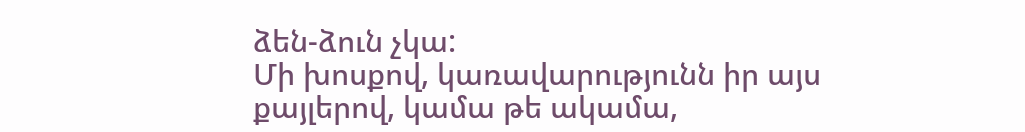ձեն-ձուն չկա:
Մի խոսքով, կառավարությունն իր այս քայլերով, կամա թե ակամա,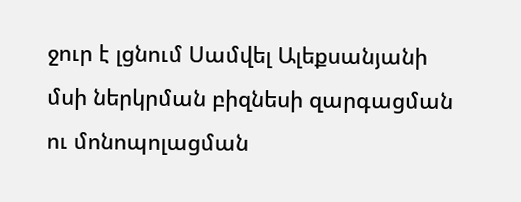ջուր է լցնում Սամվել Ալեքսանյանի մսի ներկրման բիզնեսի զարգացման ու մոնոպոլացման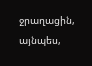ջրաղացին, այնպես,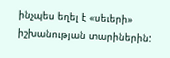ինչպես եղել է «սեւերի» իշխանության տարիներին: